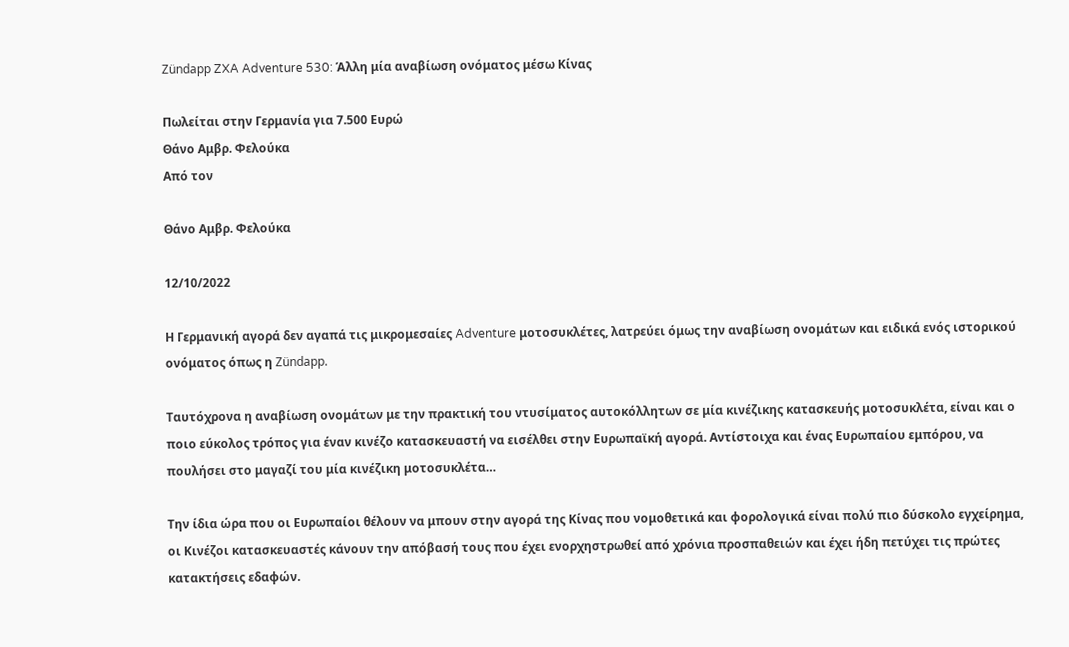Zündapp ZXA Adventure 530: Άλλη μία αναβίωση ονόματος μέσω Κίνας

Πωλείται στην Γερμανία για 7.500 Ευρώ
Θάνο Αμβρ. Φελούκα
Από τον

Θάνο Αμβρ. Φελούκα

12/10/2022

Η Γερμανική αγορά δεν αγαπά τις μικρομεσαίες Adventure μοτοσυκλέτες, λατρεύει όμως την αναβίωση ονομάτων και ειδικά ενός ιστορικού ονόματος όπως η Zündapp.

Ταυτόχρονα η αναβίωση ονομάτων με την πρακτική του ντυσίματος αυτοκόλλητων σε μία κινέζικης κατασκευής μοτοσυκλέτα, είναι και ο ποιο εύκολος τρόπος για έναν κινέζο κατασκευαστή να εισέλθει στην Ευρωπαϊκή αγορά. Αντίστοιχα και ένας Ευρωπαίου εμπόρου, να πουλήσει στο μαγαζί του μία κινέζικη μοτοσυκλέτα…

Την ίδια ώρα που οι Ευρωπαίοι θέλουν να μπουν στην αγορά της Κίνας που νομοθετικά και φορολογικά είναι πολύ πιο δύσκολο εγχείρημα, οι Κινέζοι κατασκευαστές κάνουν την απόβασή τους που έχει ενορχηστρωθεί από χρόνια προσπαθειών και έχει ήδη πετύχει τις πρώτες κατακτήσεις εδαφών.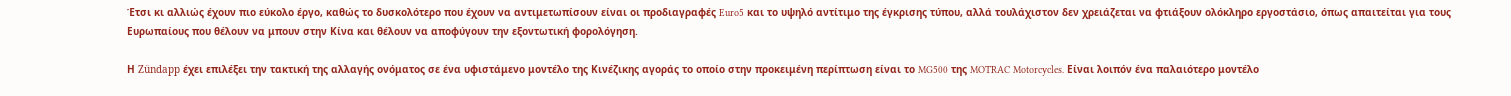Έτσι κι αλλιώς έχουν πιο εύκολο έργο, καθώς το δυσκολότερο που έχουν να αντιμετωπίσουν είναι οι προδιαγραφές Euro5 και το υψηλό αντίτιμο της έγκρισης τύπου, αλλά τουλάχιστον δεν χρειάζεται να φτιάξουν ολόκληρο εργοστάσιο, όπως απαιτείται για τους Ευρωπαίους που θέλουν να μπουν στην Κίνα και θέλουν να αποφύγουν την εξοντωτική φορολόγηση.

Η Zündapp έχει επιλέξει την τακτική της αλλαγής ονόματος σε ένα υφιστάμενο μοντέλο της Κινέζικης αγοράς το οποίο στην προκειμένη περίπτωση είναι το MG500 της MOTRAC Motorcycles. Είναι λοιπόν ένα παλαιότερο μοντέλο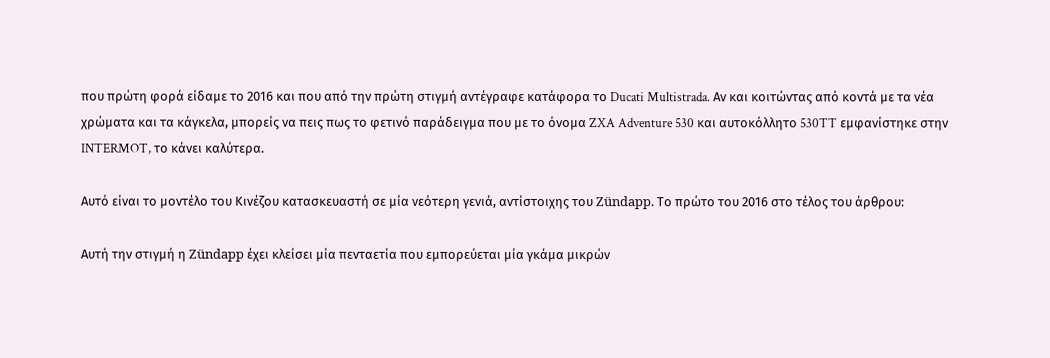που πρώτη φορά είδαμε το 2016 και που από την πρώτη στιγμή αντέγραφε κατάφορα το Ducati Multistrada. Αν και κοιτώντας από κοντά με τα νέα χρώματα και τα κάγκελα, μπορείς να πεις πως το φετινό παράδειγμα που με το όνομα ZXA Adventure 530 και αυτοκόλλητο 530TT εμφανίστηκε στην INTERMOT, το κάνει καλύτερα.

Αυτό είναι το μοντέλο του Κινέζου κατασκευαστή σε μία νεότερη γενιά, αντίστοιχης του Zündapp. Το πρώτο του 2016 στο τέλος του άρθρου:

Αυτή την στιγμή η Zündapp έχει κλείσει μία πενταετία που εμπορεύεται μία γκάμα μικρών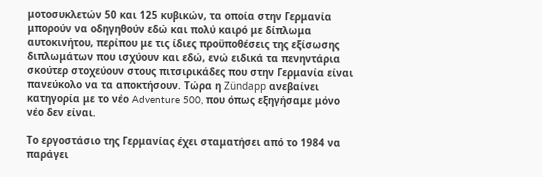μοτοσυκλετών 50 και 125 κυβικών, τα οποία στην Γερμανία μπορούν να οδηγηθούν εδώ και πολύ καιρό με δίπλωμα αυτοκινήτου, περίπου με τις ίδιες προϋποθέσεις της εξίσωσης διπλωμάτων που ισχύουν και εδώ, ενώ ειδικά τα πενηντάρια σκούτερ στοχεύουν στους πιτσιρικάδες που στην Γερμανία είναι πανεύκολο να τα αποκτήσουν. Τώρα η Zündapp ανεβαίνει κατηγορία με το νέο Adventure 500, που όπως εξηγήσαμε μόνο νέο δεν είναι.

Το εργοστάσιο της Γερμανίας έχει σταματήσει από το 1984 να παράγει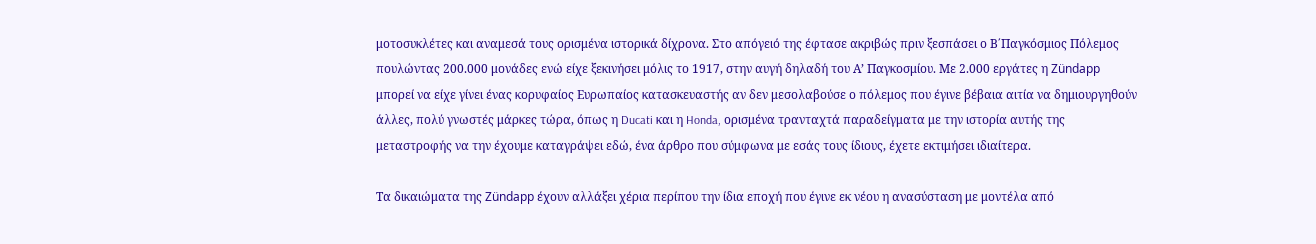μοτοσυκλέτες και αναμεσά τους ορισμένα ιστορικά δίχρονα. Στο απόγειό της έφτασε ακριβώς πριν ξεσπάσει ο Β΄Παγκόσμιος Πόλεμος πουλώντας 200.000 μονάδες ενώ είχε ξεκινήσει μόλις το 1917, στην αυγή δηλαδή του Α’ Παγκοσμίου. Με 2.000 εργάτες η Zündapp μπορεί να είχε γίνει ένας κορυφαίος Ευρωπαίος κατασκευαστής αν δεν μεσολαβούσε ο πόλεμος που έγινε βέβαια αιτία να δημιουργηθούν άλλες, πολύ γνωστές μάρκες τώρα, όπως η Ducati και η Honda, ορισμένα τρανταχτά παραδείγματα με την ιστορία αυτής της μεταστροφής να την έχουμε καταγράψει εδώ, ένα άρθρο που σύμφωνα με εσάς τους ίδιους, έχετε εκτιμήσει ιδιαίτερα.

Τα δικαιώματα της Zündapp έχουν αλλάξει χέρια περίπου την ίδια εποχή που έγινε εκ νέου η ανασύσταση με μοντέλα από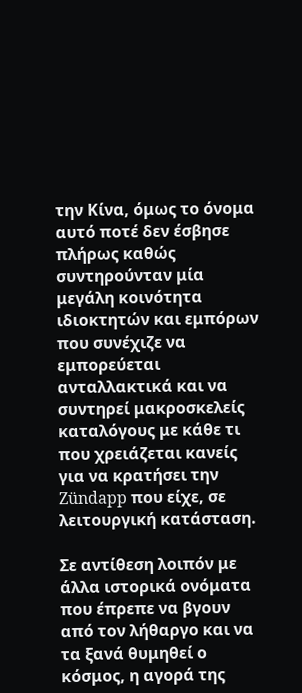την Κίνα, όμως το όνομα αυτό ποτέ δεν έσβησε πλήρως καθώς συντηρούνταν μία μεγάλη κοινότητα ιδιοκτητών και εμπόρων που συνέχιζε να εμπορεύεται ανταλλακτικά και να συντηρεί μακροσκελείς καταλόγους με κάθε τι που χρειάζεται κανείς για να κρατήσει την Zündapp που είχε, σε λειτουργική κατάσταση.

Σε αντίθεση λοιπόν με άλλα ιστορικά ονόματα που έπρεπε να βγουν από τον λήθαργο και να τα ξανά θυμηθεί ο κόσμος, η αγορά της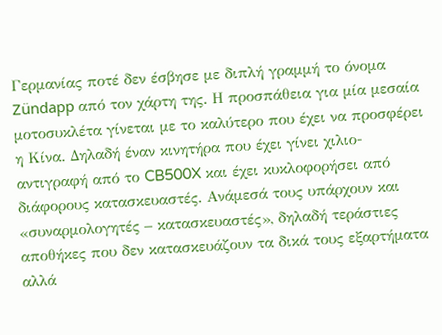Γερμανίας ποτέ δεν έσβησε με διπλή γραμμή το όνομα Zündapp από τον χάρτη της. Η προσπάθεια για μία μεσαία μοτοσυκλέτα γίνεται με το καλύτερο που έχει να προσφέρει η Κίνα. Δηλαδή έναν κινητήρα που έχει γίνει χιλιο-αντιγραφή από το CB500X και έχει κυκλοφορήσει από διάφορους κατασκευαστές. Ανάμεσά τους υπάρχουν και «συναρμολογητές – κατασκευαστές», δηλαδή τεράστιες αποθήκες που δεν κατασκευάζουν τα δικά τους εξαρτήματα αλλά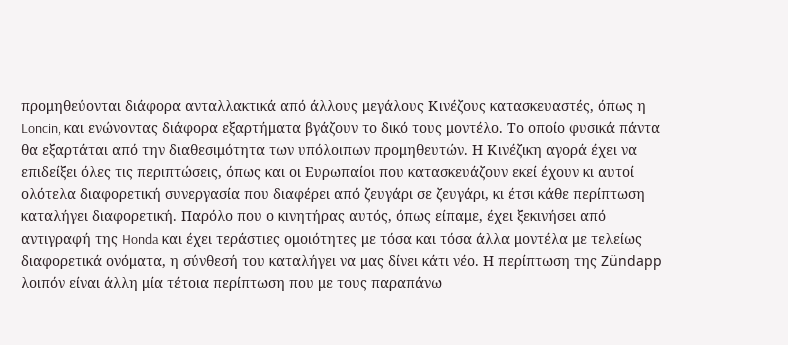προμηθεύονται διάφορα ανταλλακτικά από άλλους μεγάλους Κινέζους κατασκευαστές, όπως η Loncin, και ενώνοντας διάφορα εξαρτήματα βγάζουν το δικό τους μοντέλο. Το οποίο φυσικά πάντα θα εξαρτάται από την διαθεσιμότητα των υπόλοιπων προμηθευτών. Η Κινέζικη αγορά έχει να επιδείξει όλες τις περιπτώσεις, όπως και οι Ευρωπαίοι που κατασκευάζουν εκεί έχουν κι αυτοί ολότελα διαφορετική συνεργασία που διαφέρει από ζευγάρι σε ζευγάρι, κι έτσι κάθε περίπτωση καταλήγει διαφορετική. Παρόλο που ο κινητήρας αυτός, όπως είπαμε, έχει ξεκινήσει από αντιγραφή της Honda και έχει τεράστιες ομοιότητες με τόσα και τόσα άλλα μοντέλα με τελείως διαφορετικά ονόματα, η σύνθεσή του καταλήγει να μας δίνει κάτι νέο. Η περίπτωση της Zündapp λοιπόν είναι άλλη μία τέτοια περίπτωση που με τους παραπάνω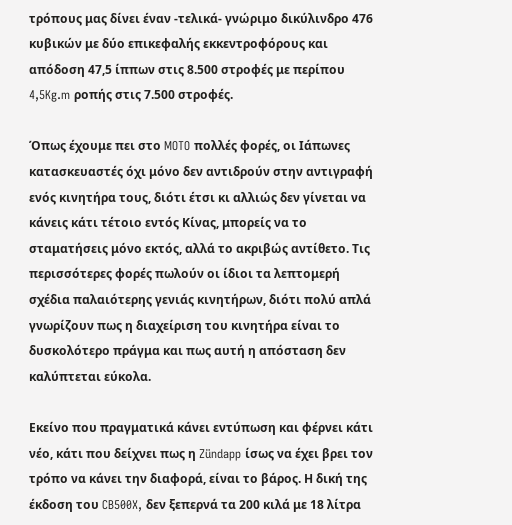τρόπους μας δίνει έναν -τελικά- γνώριμο δικύλινδρο 476 κυβικών με δύο επικεφαλής εκκεντροφόρους και απόδοση 47,5 ίππων στις 8.500 στροφές με περίπου 4,5Kg.m ροπής στις 7.500 στροφές.

Όπως έχουμε πει στο MOTO πολλές φορές, οι Ιάπωνες κατασκευαστές όχι μόνο δεν αντιδρούν στην αντιγραφή ενός κινητήρα τους, διότι έτσι κι αλλιώς δεν γίνεται να κάνεις κάτι τέτοιο εντός Κίνας, μπορείς να το σταματήσεις μόνο εκτός, αλλά το ακριβώς αντίθετο. Τις περισσότερες φορές πωλούν οι ίδιοι τα λεπτομερή σχέδια παλαιότερης γενιάς κινητήρων, διότι πολύ απλά γνωρίζουν πως η διαχείριση του κινητήρα είναι το δυσκολότερο πράγμα και πως αυτή η απόσταση δεν καλύπτεται εύκολα.

Εκείνο που πραγματικά κάνει εντύπωση και φέρνει κάτι νέο, κάτι που δείχνει πως η Zündapp ίσως να έχει βρει τον τρόπο να κάνει την διαφορά, είναι το βάρος. Η δική της έκδοση του CB500X, δεν ξεπερνά τα 200 κιλά με 18 λίτρα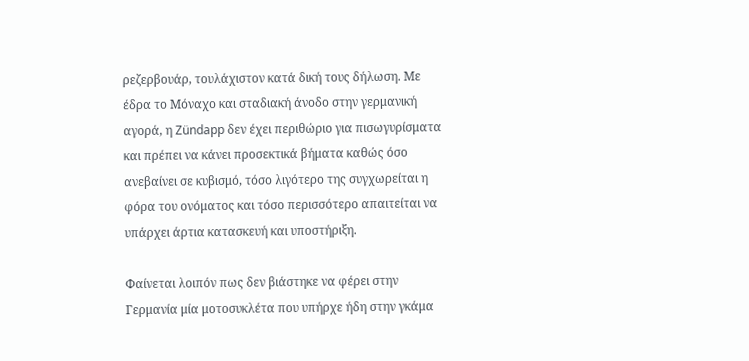ρεζερβουάρ, τουλάχιστον κατά δική τους δήλωση. Με έδρα το Μόναχο και σταδιακή άνοδο στην γερμανική αγορά, η Zündapp δεν έχει περιθώριο για πισωγυρίσματα και πρέπει να κάνει προσεκτικά βήματα καθώς όσο ανεβαίνει σε κυβισμό, τόσο λιγότερο της συγχωρείται η φόρα του ονόματος και τόσο περισσότερο απαιτείται να υπάρχει άρτια κατασκευή και υποστήριξη.

Φαίνεται λοιπόν πως δεν βιάστηκε να φέρει στην Γερμανία μία μοτοσυκλέτα που υπήρχε ήδη στην γκάμα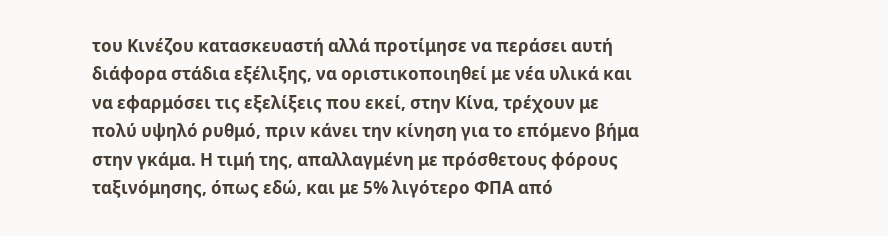του Κινέζου κατασκευαστή αλλά προτίμησε να περάσει αυτή διάφορα στάδια εξέλιξης, να οριστικοποιηθεί με νέα υλικά και να εφαρμόσει τις εξελίξεις που εκεί, στην Κίνα, τρέχουν με πολύ υψηλό ρυθμό, πριν κάνει την κίνηση για το επόμενο βήμα στην γκάμα. Η τιμή της, απαλλαγμένη με πρόσθετους φόρους ταξινόμησης, όπως εδώ, και με 5% λιγότερο ΦΠΑ από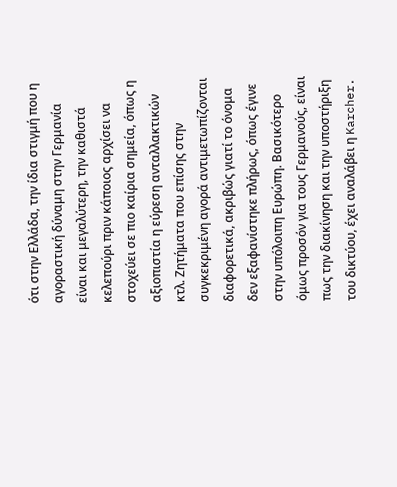ότι στην Ελλάδα, την ίδια στιγμή που η αγοραστική δύναμη στην Γερμανία είναι και μεγαλύτερη, την καθιστά κελεπούρι πριν κάποιος αρχίσει να στοχεύει σε πιο καίρια σημεία, όπως η αξιοπιστία η εύρεση ανταλλακτικών κτλ. Ζητήματα που επίσης στην συγκεκριμένη αγορά αντιμετωπίζονται διαφορετικά, ακριβώς γιατί το όνομα δεν εξαφανίστηκε πλήρως, όπως έγινε στην υπόλοιπη Ευρώπη. Βασικότερο όμως προσόν για τους Γερμανούς, είναι πως την διακίνηση και την υποστήριξη του δικτύου, έχει αναλάβει η Karcher.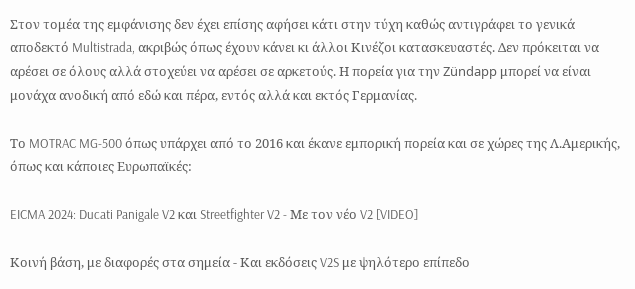Στον τομέα της εμφάνισης δεν έχει επίσης αφήσει κάτι στην τύχη καθώς αντιγράφει το γενικά αποδεκτό Multistrada, ακριβώς όπως έχουν κάνει κι άλλοι Κινέζοι κατασκευαστές. Δεν πρόκειται να αρέσει σε όλους αλλά στοχεύει να αρέσει σε αρκετούς. Η πορεία για την Zündapp μπορεί να είναι μονάχα ανοδική από εδώ και πέρα, εντός αλλά και εκτός Γερμανίας.

Το MOTRAC MG-500 όπως υπάρχει από το 2016 και έκανε εμπορική πορεία και σε χώρες της Λ.Αμερικής, όπως και κάποιες Ευρωπαϊκές:

EICMA 2024: Ducati Panigale V2 και Streetfighter V2 - Με τον νέο V2 [VIDEO]

Κοινή βάση, με διαφορές στα σημεία - Και εκδόσεις V2S με ψηλότερο επίπεδο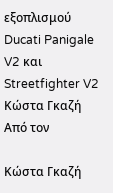εξοπλισμού
Ducati Panigale V2 και Streetfighter V2
Κώστα Γκαζή
Από τον

Κώστα Γκαζή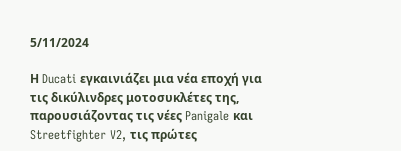5/11/2024

Η Ducati εγκαινιάζει μια νέα εποχή για τις δικύλινδρες μοτοσυκλέτες της, παρουσιάζοντας τις νέες Panigale και Streetfighter V2, τις πρώτες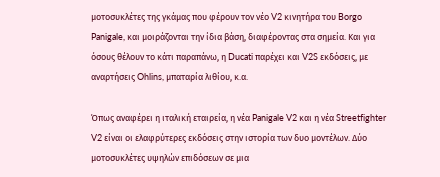μοτοσυκλέτες της γκάμας που φέρουν τον νέο V2 κινητήρα του Borgo Panigale, και μοιράζονται την ίδια βάση, διαφέροντας στα σημεία. Και για όσους θέλουν το κάτι παραπάνω, η Ducati παρέχει και V2S εκδόσεις, με αναρτήσεις Ohlins, μπαταρία λιθίου, κ.α.

Όπως αναφέρει η ιταλική εταιρεία, η νέα Panigale V2 και η νέα Streetfighter V2 είναι οι ελαφρύτερες εκδόσεις στην ιστορία των δυο μοντέλων. Δύο μοτοσυκλέτες υψηλών επιδόσεων σε μια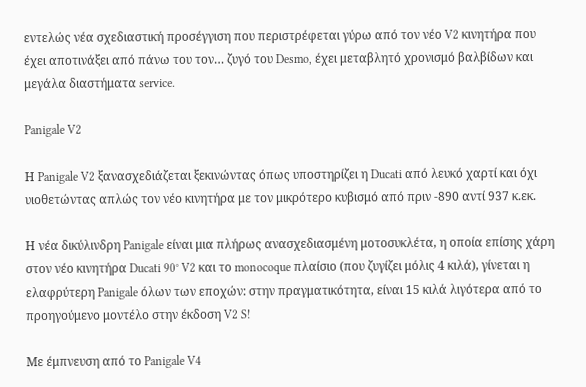εντελώς νέα σχεδιαστική προσέγγιση που περιστρέφεται γύρω από τον νέο V2 κινητήρα που έχει αποτινάξει από πάνω του τον… ζυγό του Desmo, έχει μεταβλητό χρονισμό βαλβίδων και μεγάλα διαστήματα service.

Panigale V2

Η Panigale V2 ξανασχεδιάζεται ξεκινώντας όπως υποστηρίζει η Ducati από λευκό χαρτί και όχι υιοθετώντας απλώς τον νέο κινητήρα με τον μικρότερο κυβισμό από πριν -890 αντί 937 κ.εκ.

Η νέα δικύλινδρη Panigale είναι μια πλήρως ανασχεδιασμένη μοτοσυκλέτα, η οποία επίσης χάρη στον νέο κινητήρα Ducati 90° V2 και το monocoque πλαίσιο (που ζυγίζει μόλις 4 κιλά), γίνεται η ελαφρύτερη Panigale όλων των εποχών: στην πραγματικότητα, είναι 15 κιλά λιγότερα από το προηγούμενο μοντέλο στην έκδοση V2 S!

Με έμπνευση από το Panigale V4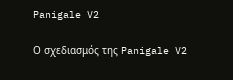Panigale V2

Ο σχεδιασμός της Panigale V2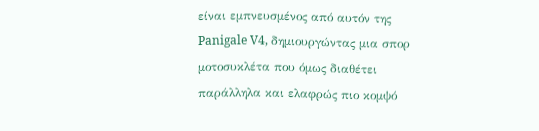είναι εμπνευσμένος από αυτόν της Panigale V4, δημιουργώντας μια σπορ μοτοσυκλέτα που όμως διαθέτει παράλληλα και ελαφρώς πιο κομψό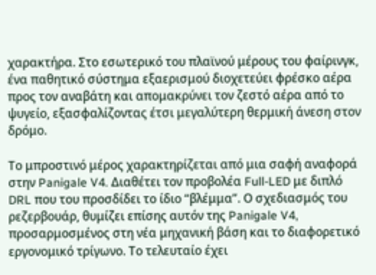χαρακτήρα. Στο εσωτερικό του πλαϊνού μέρους του φαίρινγκ, ένα παθητικό σύστημα εξαερισμού διοχετεύει φρέσκο αέρα προς τον αναβάτη και απομακρύνει τον ζεστό αέρα από το ψυγείο, εξασφαλίζοντας έτσι μεγαλύτερη θερμική άνεση στον δρόμο.

Το μπροστινό μέρος χαρακτηρίζεται από μια σαφή αναφορά στην Panigale V4. Διαθέτει τον προβολέα Full-LED με διπλό DRL που του προσδίδει το ίδιο “βλέμμα”. Ο σχεδιασμός του ρεζερβουάρ, θυμίζει επίσης αυτόν της Panigale V4, προσαρμοσμένος στη νέα μηχανική βάση και το διαφορετικό εργονομικό τρίγωνο. Το τελευταίο έχει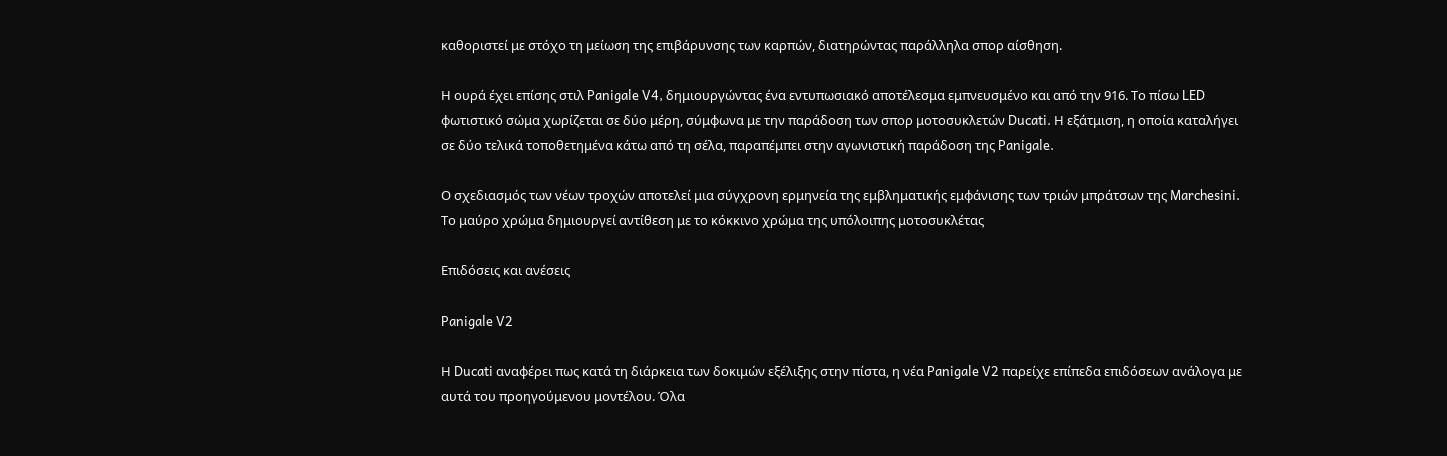καθοριστεί με στόχο τη μείωση της επιβάρυνσης των καρπών, διατηρώντας παράλληλα σπορ αίσθηση.

Η ουρά έχει επίσης στιλ Panigale V4, δημιουργώντας ένα εντυπωσιακό αποτέλεσμα εμπνευσμένο και από την 916. Το πίσω LED φωτιστικό σώμα χωρίζεται σε δύο μέρη, σύμφωνα με την παράδοση των σπορ μοτοσυκλετών Ducati. Η εξάτμιση, η οποία καταλήγει σε δύο τελικά τοποθετημένα κάτω από τη σέλα, παραπέμπει στην αγωνιστική παράδοση της Panigale.

Ο σχεδιασμός των νέων τροχών αποτελεί μια σύγχρονη ερμηνεία της εμβληματικής εμφάνισης των τριών μπράτσων της Marchesini. Το μαύρο χρώμα δημιουργεί αντίθεση με το κόκκινο χρώμα της υπόλοιπης μοτοσυκλέτας

Επιδόσεις και ανέσεις

Panigale V2

Η Ducati αναφέρει πως κατά τη διάρκεια των δοκιμών εξέλιξης στην πίστα, η νέα Panigale V2 παρείχε επίπεδα επιδόσεων ανάλογα με αυτά του προηγούμενου μοντέλου. Όλα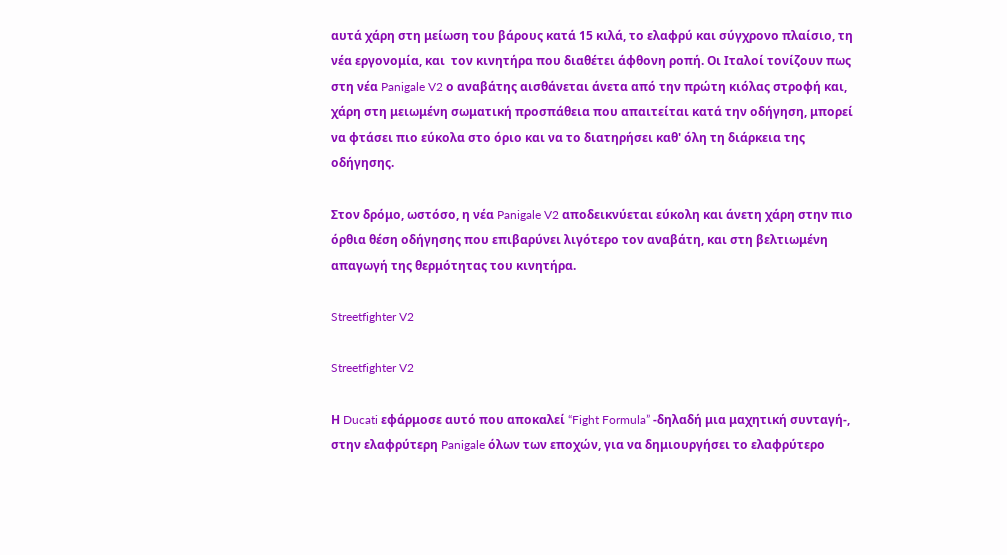αυτά χάρη στη μείωση του βάρους κατά 15 κιλά, το ελαφρύ και σύγχρονο πλαίσιο, τη νέα εργονομία, και  τον κινητήρα που διαθέτει άφθονη ροπή. Οι Ιταλοί τονίζουν πως στη νέα Panigale V2 ο αναβάτης αισθάνεται άνετα από την πρώτη κιόλας στροφή και, χάρη στη μειωμένη σωματική προσπάθεια που απαιτείται κατά την οδήγηση, μπορεί να φτάσει πιο εύκολα στο όριο και να το διατηρήσει καθ' όλη τη διάρκεια της οδήγησης.

Στον δρόμο, ωστόσο, η νέα Panigale V2 αποδεικνύεται εύκολη και άνετη χάρη στην πιο όρθια θέση οδήγησης που επιβαρύνει λιγότερο τον αναβάτη, και στη βελτιωμένη απαγωγή της θερμότητας του κινητήρα.

Streetfighter V2

Streetfighter V2

Η Ducati εφάρμοσε αυτό που αποκαλεί “Fight Formula” -δηλαδή μια μαχητική συνταγή-, στην ελαφρύτερη Panigale όλων των εποχών, για να δημιουργήσει το ελαφρύτερο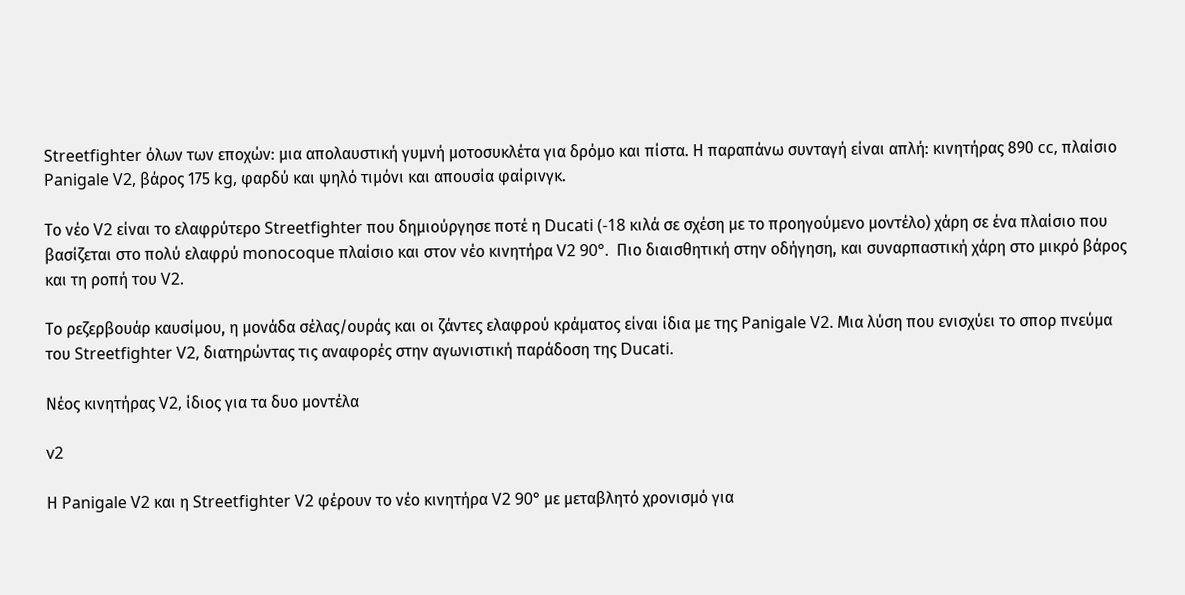Streetfighter όλων των εποχών: μια απολαυστική γυμνή μοτοσυκλέτα για δρόμο και πίστα. Η παραπάνω συνταγή είναι απλή: κινητήρας 890 cc, πλαίσιο Panigale V2, βάρος 175 kg, φαρδύ και ψηλό τιμόνι και απουσία φαίρινγκ.

Το νέο V2 είναι το ελαφρύτερο Streetfighter που δημιούργησε ποτέ η Ducati (-18 κιλά σε σχέση με το προηγούμενο μοντέλο) χάρη σε ένα πλαίσιο που βασίζεται στο πολύ ελαφρύ monocoque πλαίσιο και στον νέο κινητήρα V2 90°.  Πιο διαισθητική στην οδήγηση, και συναρπαστική χάρη στο μικρό βάρος και τη ροπή του V2.

Το ρεζερβουάρ καυσίμου, η μονάδα σέλας/ουράς και οι ζάντες ελαφρού κράματος είναι ίδια με της Panigale V2. Μια λύση που ενισχύει το σπορ πνεύμα του Streetfighter V2, διατηρώντας τις αναφορές στην αγωνιστική παράδοση της Ducati.

Νέος κινητήρας V2, ίδιος για τα δυο μοντέλα

v2

Η Panigale V2 και η Streetfighter V2 φέρουν το νέο κινητήρα V2 90° με μεταβλητό χρονισμό για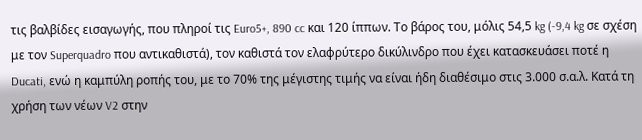τις βαλβίδες εισαγωγής, που πληροί τις Euro5+, 890 cc και 120 ίππων. Το βάρος του, μόλις 54,5 kg (-9,4 kg σε σχέση με τον Superquadro που αντικαθιστά), τον καθιστά τον ελαφρύτερο δικύλινδρο που έχει κατασκευάσει ποτέ η Ducati, ενώ η καμπύλη ροπής του, με το 70% της μέγιστης τιμής να είναι ήδη διαθέσιμο στις 3.000 σ.α.λ. Κατά τη χρήση των νέων V2 στην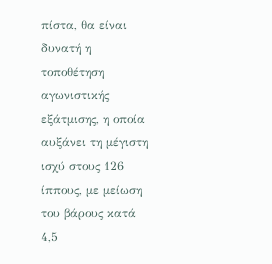πίστα, θα είναι δυνατή η τοποθέτηση αγωνιστικής εξάτμισης, η οποία αυξάνει τη μέγιστη ισχύ στους 126 ίππους, με μείωση του βάρους κατά 4,5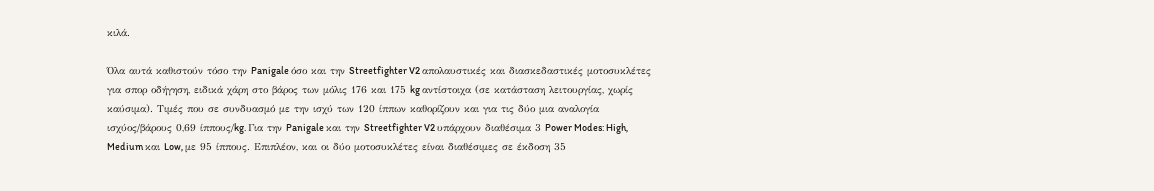κιλά.

Όλα αυτά καθιστούν τόσο την Panigale όσο και την Streetfighter V2 απολαυστικές και διασκεδαστικές μοτοσυκλέτες για σπορ οδήγηση, ειδικά χάρη στο βάρος των μόλις 176 και 175 kg αντίστοιχα (σε κατάσταση λειτουργίας, χωρίς καύσιμα). Τιμές που σε συνδυασμό με την ισχύ των 120 ίππων καθορίζουν και για τις δύο μια αναλογία ισχύος/βάρους 0,69 ίππους/kg. Για την Panigale και την Streetfighter V2 υπάρχουν διαθέσιμα 3 Power Modes: High, Medium και Low, με 95 ίππους. Επιπλέον, και οι δύο μοτοσυκλέτες είναι διαθέσιμες σε έκδοση 35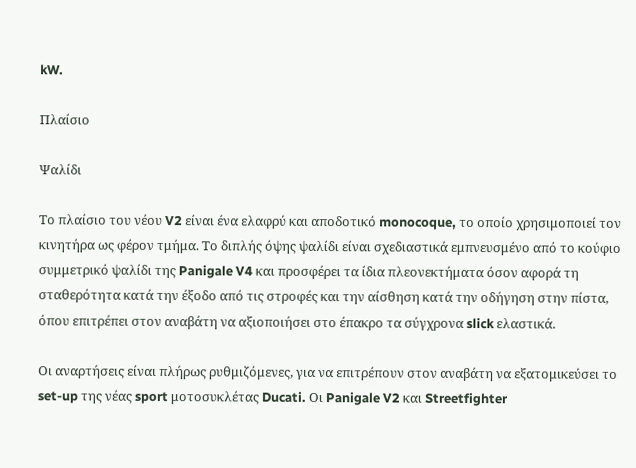kW.

Πλαίσιο

Ψαλίδι

Το πλαίσιο του νέου V2 είναι ένα ελαφρύ και αποδοτικό monocoque, το οποίο χρησιμοποιεί τον κινητήρα ως φέρον τμήμα. Το διπλής όψης ψαλίδι είναι σχεδιαστικά εμπνευσμένο από το κούφιο συμμετρικό ψαλίδι της Panigale V4 και προσφέρει τα ίδια πλεονεκτήματα όσον αφορά τη σταθερότητα κατά την έξοδο από τις στροφές και την αίσθηση κατά την οδήγηση στην πίστα, όπου επιτρέπει στον αναβάτη να αξιοποιήσει στο έπακρο τα σύγχρονα slick ελαστικά.

Οι αναρτήσεις είναι πλήρως ρυθμιζόμενες, για να επιτρέπουν στον αναβάτη να εξατομικεύσει το set-up της νέας sport μοτοσυκλέτας Ducati. Οι Panigale V2 και Streetfighter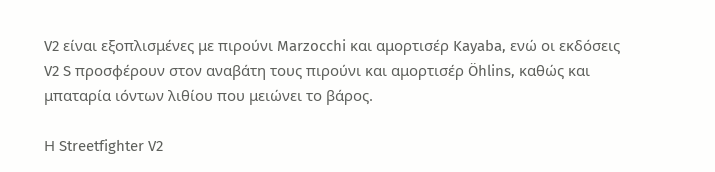V2 είναι εξοπλισμένες με πιρούνι Marzocchi και αμορτισέρ Kayaba, ενώ οι εκδόσεις V2 S προσφέρουν στον αναβάτη τους πιρούνι και αμορτισέρ Öhlins, καθώς και μπαταρία ιόντων λιθίου που μειώνει το βάρος.

Η Streetfighter V2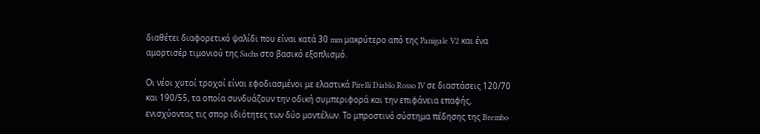διαθέτει διαφορετικό ψαλίδι που είναι κατά 30 mm μακρύτερο από της Panigale V2 και ένα αμορτισέρ τιμονιού της Sachs στο βασικό εξοπλισμό.

Οι νέοι χυτοί τροχοί είναι εφοδιασμένοι με ελαστικά Pirelli Diablo Rosso IV σε διαστάσεις 120/70 και 190/55, τα οποία συνδυάζουν την οδική συμπεριφορά και την επιφάνεια επαφής, ενισχύοντας τις σπορ ιδιότητες των δύο μοντέλων. Το μπροστινό σύστημα πέδησης της Brembo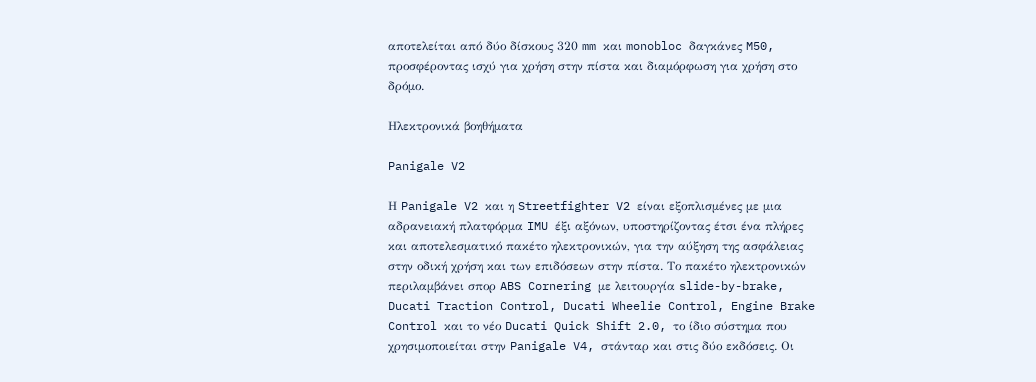αποτελείται από δύο δίσκους 320 mm και monobloc δαγκάνες M50, προσφέροντας ισχύ για χρήση στην πίστα και διαμόρφωση για χρήση στο δρόμο.

Ηλεκτρονικά βοηθήματα

Panigale V2

Η Panigale V2 και η Streetfighter V2 είναι εξοπλισμένες με μια αδρανειακή πλατφόρμα IMU έξι αξόνων, υποστηρίζοντας έτσι ένα πλήρες και αποτελεσματικό πακέτο ηλεκτρονικών, για την αύξηση της ασφάλειας στην οδική χρήση και των επιδόσεων στην πίστα. Το πακέτο ηλεκτρονικών περιλαμβάνει σπορ ABS Cornering με λειτουργία slide-by-brake, Ducati Traction Control, Ducati Wheelie Control, Engine Brake Control και το νέο Ducati Quick Shift 2.0, το ίδιο σύστημα που χρησιμοποιείται στην Panigale V4, στάνταρ και στις δύο εκδόσεις. Οι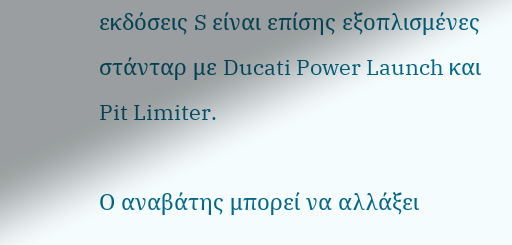εκδόσεις S είναι επίσης εξοπλισμένες στάνταρ με Ducati Power Launch και Pit Limiter.

Ο αναβάτης μπορεί να αλλάξει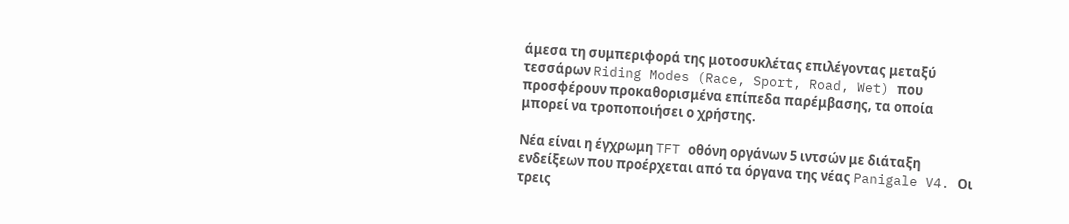άμεσα τη συμπεριφορά της μοτοσυκλέτας επιλέγοντας μεταξύ τεσσάρων Riding Modes (Race, Sport, Road, Wet) που προσφέρουν προκαθορισμένα επίπεδα παρέμβασης, τα οποία μπορεί να τροποποιήσει ο χρήστης.

Νέα είναι η έγχρωμη TFT οθόνη οργάνων 5 ιντσών με διάταξη ενδείξεων που προέρχεται από τα όργανα της νέας Panigale V4. Οι τρεις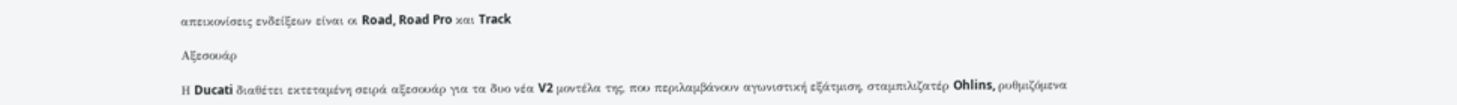απεικονίσεις ενδείξεων είναι οι Road, Road Pro και Track

Αξεσουάρ

Η Ducati διαθέτει εκτεταμένη σειρά αξεσουάρ για τα δυο νέα V2 μοντέλα της, που περιλαμβάνουν αγωνιστική εξάτμιση, σταμπιλιζατέρ Ohlins, ρυθμιζόμενα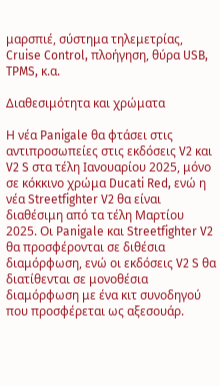μαρσπιέ, σύστημα τηλεμετρίας, Cruise Control, πλοήγηση, θύρα USB, TPMS, κ.α.

Διαθεσιμότητα και χρώματα

Η νέα Panigale θα φτάσει στις αντιπροσωπείες στις εκδόσεις V2 και V2 S στα τέλη Ιανουαρίου 2025, μόνο σε κόκκινο χρώμα Ducati Red, ενώ η νέα Streetfighter V2 θα είναι διαθέσιμη από τα τέλη Μαρτίου 2025. Οι Panigale και Streetfighter V2 θα προσφέρονται σε διθέσια διαμόρφωση, ενώ οι εκδόσεις V2 S θα διατίθενται σε μονοθέσια διαμόρφωση με ένα κιτ συνοδηγού που προσφέρεται ως αξεσουάρ.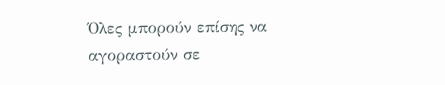Όλες μπορούν επίσης να αγοραστούν σε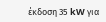έκδοση 35 kW για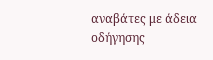αναβάτες με άδεια οδήγησης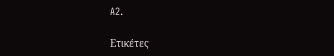A2.

Ετικέτες